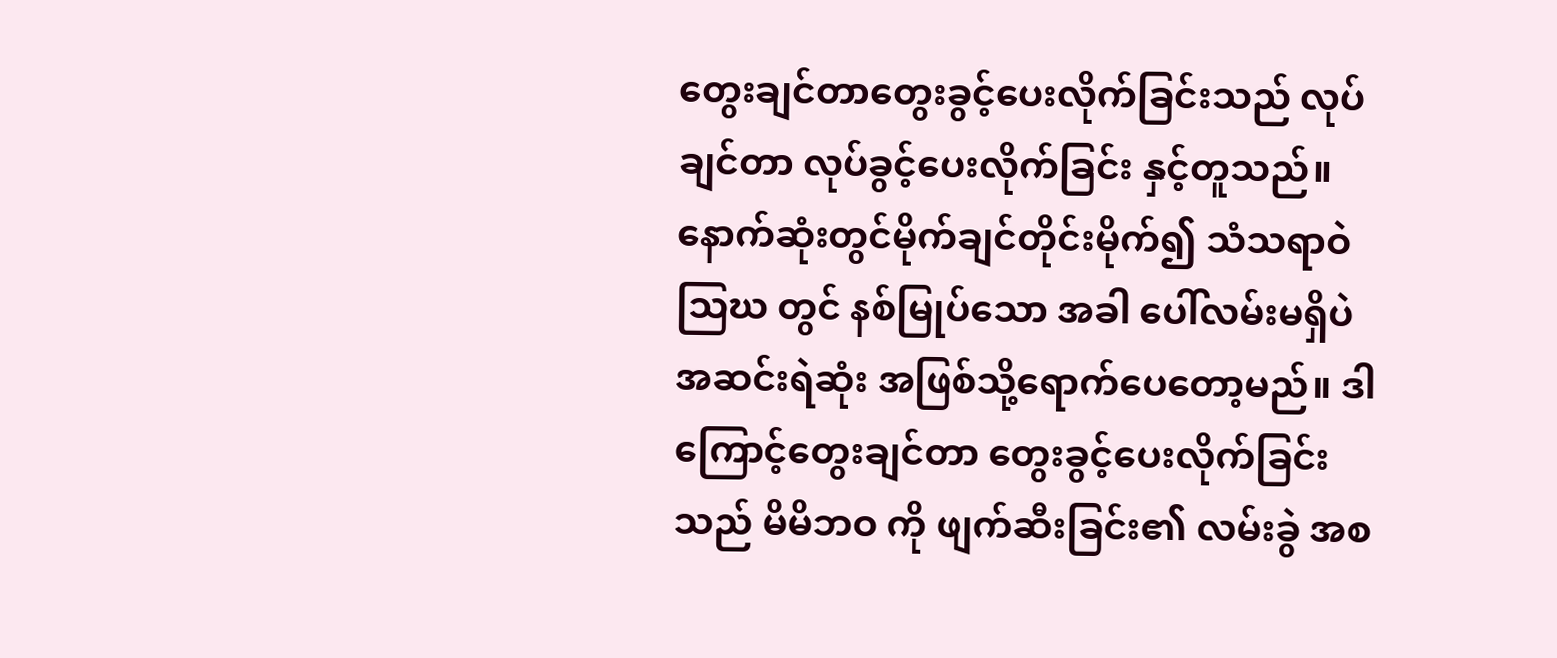တွေးချင်တာတွေးခွင့်ပေးလိုက်ခြင်းသည် လုပ်ချင်တာ လုပ်ခွင့်ပေးလိုက်ခြင်း နှင့်တူသည်။ နောက်ဆုံးတွင်မိုက်ချင်တိုင်းမိုက်၍ သံသရာဝဲသြဃ တွင် နစ်မြုပ်သော အခါ ပေါ်လမ်းမရှိပဲ အဆင်းရဲဆုံး အဖြစ်သို့ရောက်ပေတော့မည်။ ဒါကြောင့်တွေးချင်တာ တွေးခွင့်ပေးလိုက်ခြင်းသည် မိမိဘဝ ကို ဖျက်ဆီးခြင်း၏ လမ်းခွဲ အစ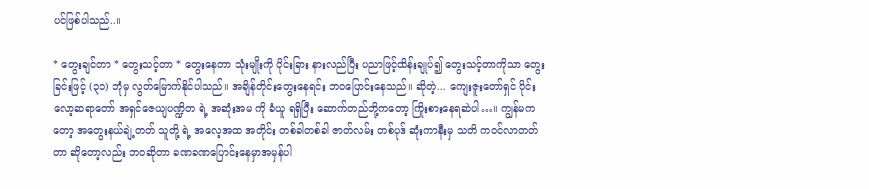ပင်ဖြစ်ပါသည်..။

* တွေးချင်တာ * တွေးသင့်တာ * တွေးနေတာ သုံးမျိုးကို ပိုင်းခြား နားလည်ပြီး ပညာဖြင့်ထိန်းချုပ်၍ တွေးသင့်တာကိုသာ တွေး ခြင်းဖြင့် (၃၁) ဘုံမှ လွတ်မြောက်နိုင်ပါသည်။ အချိန်တိုင်းတွေးနေရင်း ဘဝပြောင်းနေသည်။ ဆိုတဲ့... ကျေးဇူးတော်ရှင် ပိုင်းလော့ဆရာတော် အရှင်ဇေယျပဏ္ဍိတ ရဲ့ အဆုံးအမ ကို ခံယူ ရရှိပြီး ဆောက်တည်ဘို့ကတော့ ကြိုးစားနေရဆဲပါ…။ ကျွန်မကတော့ အတွေးနယ်ချဲ့တတ် သူတို့ ရဲ့ အလေ့အထ အတိုင်း တစ်ခါတစ်ခါ ဇာတ်လမ်း တစ်ပုဒ် ဆုံးကာနီးမှ သတိ ကဝင်လာတတ်တာ ဆိုတော့လည်း ဘဝဆိုတာ ခဏခဏပြောင်းနေမှာအမှန်ပါ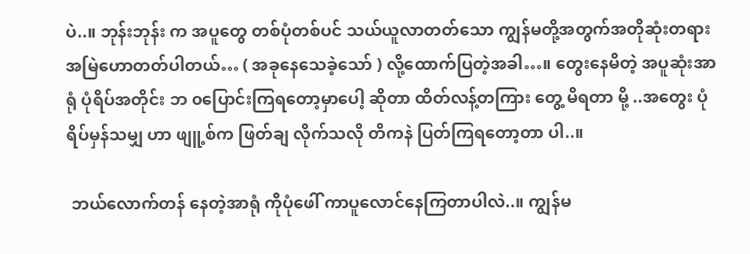ပဲ..။ ဘုန်းဘုန်း က အပူတွေ တစ်ပုံတစ်ပင် သယ်ယူလာတတ်သော ကျွန်မတို့အတွက်အတိုဆုံးတရား အမြဲဟောတတ်ပါတယ်… ( အခုနေသေခဲ့သော် ) လို့ထောက်ပြတဲ့အခါ…။ တွေးနေမိတဲ့ အပူဆုံးအာရုံ ပုံရိပ်အတိုင်း ဘ ၀ပြောင်းကြရတော့မှာပေါ့ ဆိုတာ ထိတ်လန့်တကြား တွေ့ မိရတာ မို့ ..အတွေး ပုံရိပ်မှန်သမျှ ဟာ ဖျူ့စ်က ဖြတ်ချ လိုက်သလို တိကနဲ ပြတ်ကြရတော့တာ ပါ..။

 ဘယ်လောက်တန် နေတဲ့အာရုံ ကိုပုံဖေါ် ကာပူလောင်နေကြတာပါလဲ..။ ကျွန်မ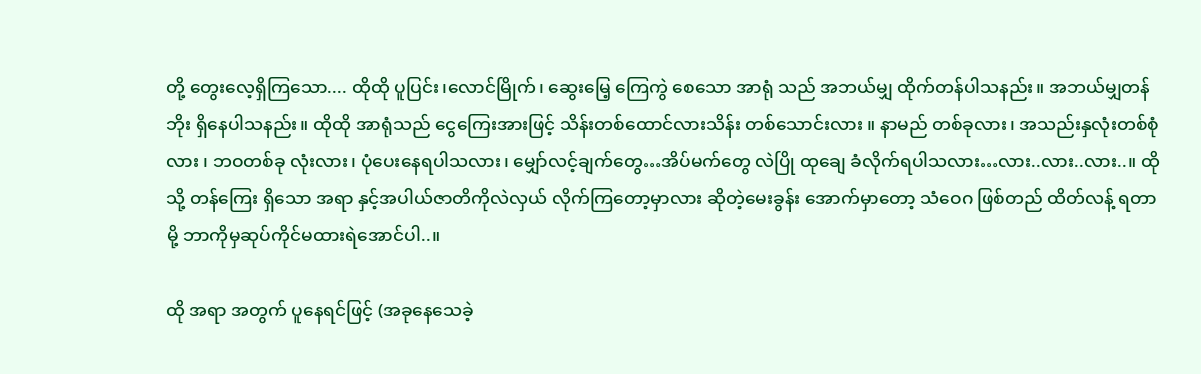တို့ တွေးလေ့ရှိကြသော.... ထိုထို ပူပြင်း၊လောင်မြိုက်၊ ဆွေးမြေ့ ကြေကွဲ စေသော အာရုံ သည် အဘယ်မျှ ထိုက်တန်ပါသနည်း။ အဘယ်မျှတန်ဘိုး ရှိနေပါသနည်း။ ထိုထို အာရုံသည် ငွေကြေးအားဖြင့် သိန်းတစ်ထောင်လားသိန်း တစ်သောင်းလား ။ နာမည် တစ်ခုလား၊ အသည်းနှလုံးတစ်စုံလား ၊ ဘဝတစ်ခု လုံးလား၊ ပုံပေးနေရပါသလား၊ မျှော်လင့်ချက်တွေ…အိပ်မက်တွေ လဲပြို ထုချေ ခံလိုက်ရပါသလား…လား..လား..လား..။ ထိုသို့ တန်ကြေး ရှိသော အရာ နှင့်အပါယ်ဇာတိကိုလဲလှယ် လိုက်ကြတော့မှာလား ဆိုတဲ့မေးခွန်း အောက်မှာတော့ သံဝေဂ ဖြစ်တည် ထိတ်လန့် ရတာ မို့ ဘာကိုမှဆုပ်ကိုင်မထားရဲအောင်ပါ..။

ထို အရာ အတွက် ပူနေရင်ဖြင့် (အခုနေသေခဲ့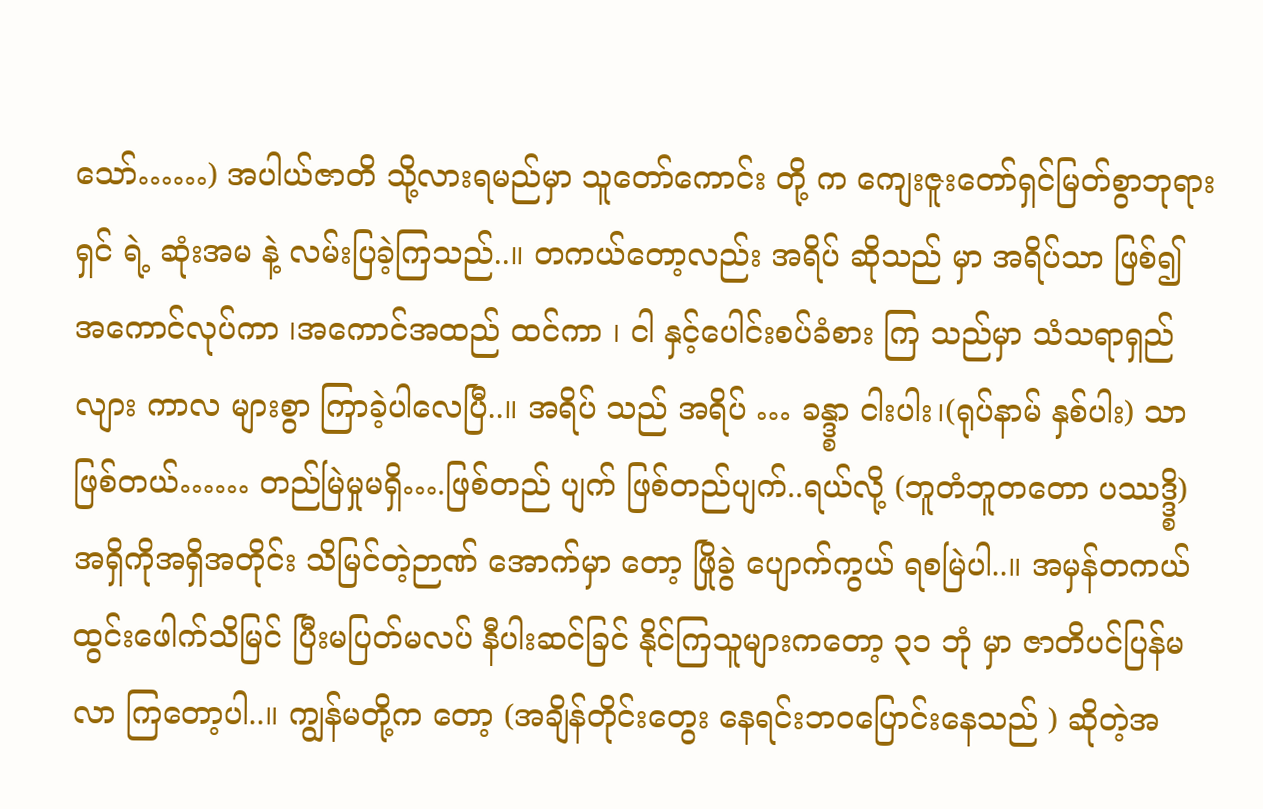သော်……) အပါယ်ဇာတိ သို့လားရမည်မှာ သူတော်ကောင်း တို့ က ကျေးဇူးတော်ရှင်မြတ်စွာဘုရားရှင် ရဲ့ ဆုံးအမ နဲ့ လမ်းပြခဲ့ကြသည်..။ တကယ်တော့လည်း အရိပ် ဆိုသည် မှာ အရိပ်သာ ဖြစ်၍ အကောင်လုပ်ကာ ၊အကောင်အထည် ထင်ကာ ၊ ငါ နှင့်ပေါင်းစပ်ခံစား ကြ သည်မှာ သံသရာရှည်လျား ကာလ များစွာ ကြာခဲ့ပါလေပြီ..။ အရိပ် သည် အရိပ် … ခန္ဒ္စာ ငါးပါး၊(ရုပ်နာမ် နှစ်ပါး) သာ ဖြစ်တယ်…… တည်မြဲမှုမရှိ….ဖြစ်တည် ပျက် ဖြစ်တည်ပျက်..ရယ်လို့ (ဘူတံဘူတတော ပဿဒ္ဒ္စိ) အရှိကိုအရှိအတိုင်း သိမြင်တဲ့ဉာဏ် အောက်မှာ တော့ ဖြိုခွဲ ပျောက်ကွယ် ရစမြဲပါ..။ အမှန်တကယ် ထွင်းဖေါက်သိမြင် ပြီးမပြတ်မလပ် နီပါးဆင်ခြင် နိုင်ကြသူများကတော့ ၃၁ ဘုံ မှာ ဇာတိပင်ပြန်မလာ ကြတော့ပါ..။ ကျွန်မတို့က တော့ (အချိန်တိုင်းတွေး နေရင်းဘဝပြောင်းနေသည် ) ဆိုတဲ့အ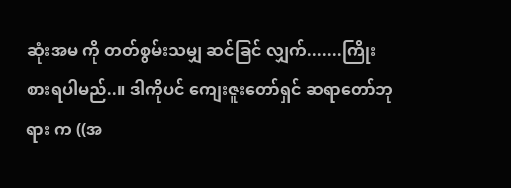ဆုံးအမ ကို တတ်စွမ်းသမျှ ဆင်ခြင် လျှက်.......ကြိုးစားရပါမည်..။ ဒါကိုပင် ကျေးဇူးတော်ရှင် ဆရာတော်ဘုရား က ((အ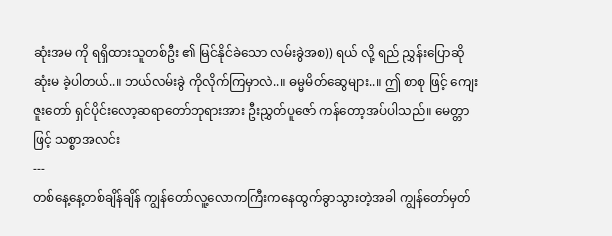ဆုံးအမ ကို ရရှိထားသူတစ်ဦး ၏ မြင်နိုင်ခဲသော လမ်းခွဲအစ)) ရယ် လို့ ရည် ညွှန်းပြောဆို ဆုံးမ ခဲ့ပါတယ်..။ ဘယ်လမ်းခွဲ ကိုလိုက်ကြမှာလဲ..။ ဓမ္မမိတ်ဆွေများ..။ ဤ စာစု ဖြင့် ကျေးဇူးတော် ရှင်ပိုင်းလော့ဆရာတော်ဘုရားအား ဦးညွှတ်ပူဇော် ကန်တော့အပ်ပါသည်။ မေတ္တာဖြင့် သစ္စာအလင်း
---
တစ်နေ့နေ့တစ်ချိန်ချိန် ကျွန်တော်လူ့လောကကြီးကနေထွက်ခွာသွားတဲ့အခါ ကျွန်တော်မှတ်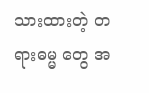သားထားတဲ့ တရားဓမ္မ တွေ အ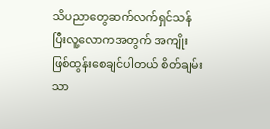သိပညာတွေဆက်လက်ရှင်သန်ပြီးလူ့လောကအတွက် အကျိုးဖြစ်ထွန်းစေချင်ပါတယ် စိတ်ချမ်းသာ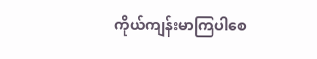ကိုယ်ကျန်းမာကြပါစေ